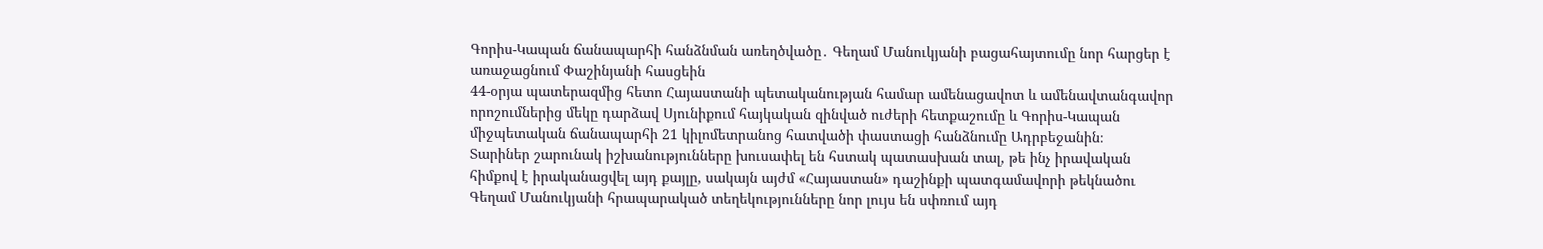Գորիս-Կապան ճանապարհի հանձնման առեղծվածը․ Գեղամ Մանուկյանի բացահայտումը նոր հարցեր է առաջացնում Փաշինյանի հասցեին
44-օրյա պատերազմից հետո Հայաստանի պետականության համար ամենացավոտ և ամենավտանգավոր որոշումներից մեկը դարձավ Սյունիքում հայկական զինված ուժերի հետքաշումը և Գորիս-Կապան միջպետական ճանապարհի 21 կիլոմետրանոց հատվածի փաստացի հանձնումը Ադրբեջանին։
Տարիներ շարունակ իշխանությունները խուսափել են հստակ պատասխան տալ, թե ինչ իրավական հիմքով է իրականացվել այդ քայլը, սակայն այժմ «Հայաստան» դաշինքի պատգամավորի թեկնածու Գեղամ Մանուկյանի հրապարակած տեղեկությունները նոր լույս են սփռում այդ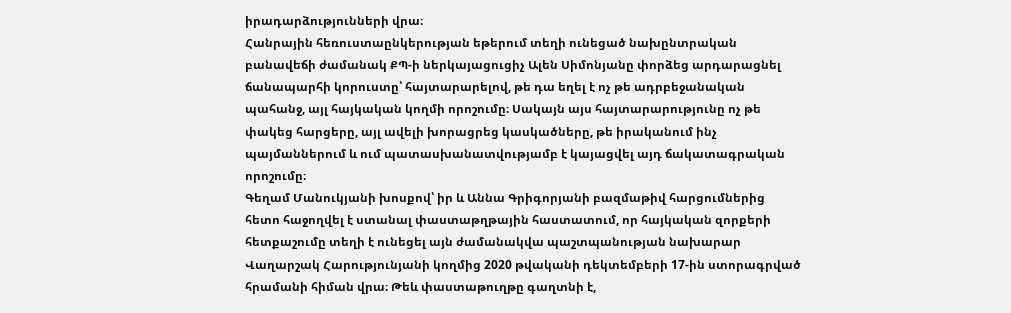իրադարձությունների վրա։
Հանրային հեռուստաընկերության եթերում տեղի ունեցած նախընտրական բանավեճի ժամանակ ՔՊ-ի ներկայացուցիչ Ալեն Սիմոնյանը փորձեց արդարացնել ճանապարհի կորուստը՝ հայտարարելով, թե դա եղել է ոչ թե ադրբեջանական պահանջ, այլ հայկական կողմի որոշումը։ Սակայն այս հայտարարությունը ոչ թե փակեց հարցերը, այլ ավելի խորացրեց կասկածները, թե իրականում ինչ պայմաններում և ում պատասխանատվությամբ է կայացվել այդ ճակատագրական որոշումը։
Գեղամ Մանուկյանի խոսքով՝ իր և Աննա Գրիգորյանի բազմաթիվ հարցումներից հետո հաջողվել է ստանալ փաստաթղթային հաստատում, որ հայկական զորքերի հետքաշումը տեղի է ունեցել այն ժամանակվա պաշտպանության նախարար Վաղարշակ Հարությունյանի կողմից 2020 թվականի դեկտեմբերի 17-ին ստորագրված հրամանի հիման վրա։ Թեև փաստաթուղթը գաղտնի է,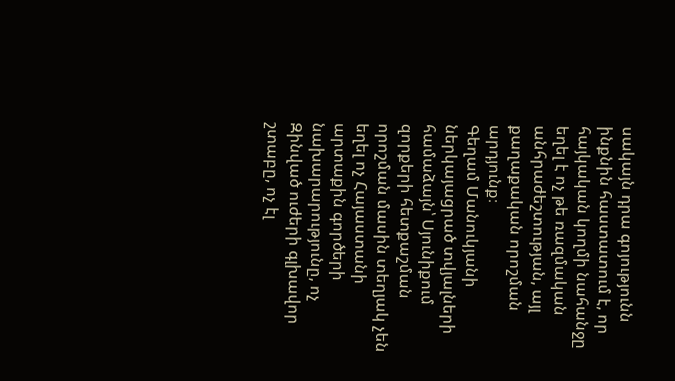սակայն դրա գոյությունն ինքնին հաստատում է, որ հայկական կողմի նահանջը եղել է ոչ թե ռազմական անհրաժեշտության, այլ քաղաքական որոշման արդյունք։
Գեղամ Մանուկյանի ներկայացրած տվյալների համաձայն՝ Սյունիքում զորքերի հետքաշման որոշման մասին տեղյակ չեն եղել ոչ Հայաստանի արտաքին գործերի նախարարությունը, ոչ Զինված ուժերի գլխավոր շտաբը, ոչ էլ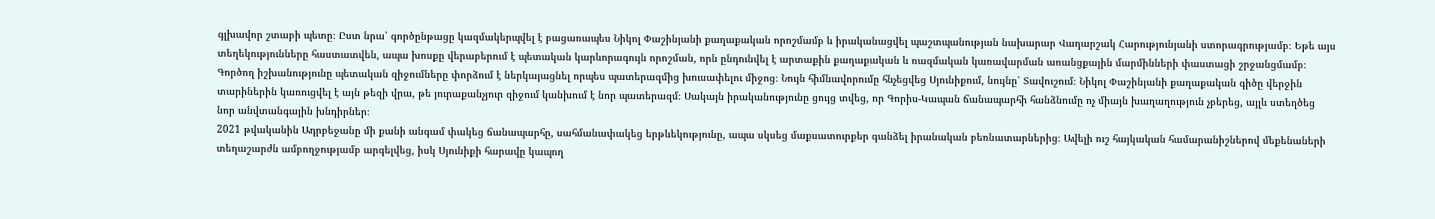գլխավոր շտաբի պետը։ Ըստ նրա՝ գործընթացը կազմակերպվել է բացառապես Նիկոլ Փաշինյանի քաղաքական որոշմամբ և իրականացվել պաշտպանության նախարար Վաղարշակ Հարությունյանի ստորագրությամբ։ Եթե այս տեղեկությունները հաստատվեն, ապա խոսքը վերաբերում է պետական կարևորագույն որոշման, որն ընդունվել է արտաքին քաղաքական և ռազմական կառավարման առանցքային մարմինների փաստացի շրջանցմամբ։
Գործող իշխանությունը պետական զիջումները փորձում է ներկայացնել որպես պատերազմից խուսափելու միջոց։ Նույն հիմնավորումը հնչեցվեց Սյունիքում, նույնը՝ Տավուշում։ Նիկոլ Փաշինյանի քաղաքական գիծը վերջին տարիներին կառուցվել է այն թեզի վրա, թե յուրաքանչյուր զիջում կանխում է նոր պատերազմ։ Սակայն իրականությունը ցույց տվեց, որ Գորիս-Կապան ճանապարհի հանձնումը ոչ միայն խաղաղություն չբերեց, այլև ստեղծեց նոր անվտանգային խնդիրներ։
2021 թվականին Ադրբեջանը մի քանի անգամ փակեց ճանապարհը, սահմանափակեց երթևեկությունը, ապա սկսեց մաքսատուրքեր գանձել իրանական բեռնատարներից։ Ավելի ուշ հայկական համարանիշներով մեքենաների տեղաշարժն ամբողջությամբ արգելվեց, իսկ Սյունիքի հարավը կապող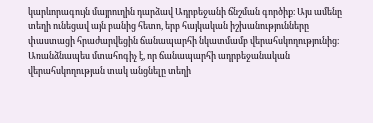կարևորագույն մայրուղին դարձավ Ադրբեջանի ճնշման գործիք։ Այս ամենը տեղի ունեցավ այն բանից հետո, երբ հայկական իշխանությունները փաստացի հրաժարվեցին ճանապարհի նկատմամբ վերահսկողությունից։
Առանձնապես մտահոգիչ է, որ ճանապարհի ադրբեջանական վերահսկողության տակ անցնելը տեղի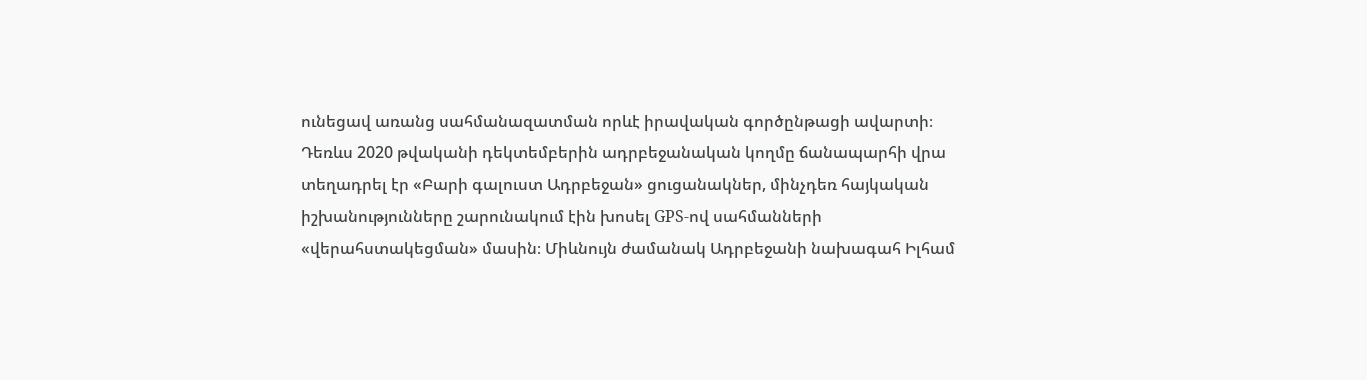ունեցավ առանց սահմանազատման որևէ իրավական գործընթացի ավարտի։ Դեռևս 2020 թվականի դեկտեմբերին ադրբեջանական կողմը ճանապարհի վրա տեղադրել էր «Բարի գալուստ Ադրբեջան» ցուցանակներ, մինչդեռ հայկական իշխանությունները շարունակում էին խոսել GPS-ով սահմանների «վերահստակեցման» մասին։ Միևնույն ժամանակ Ադրբեջանի նախագահ Իլհամ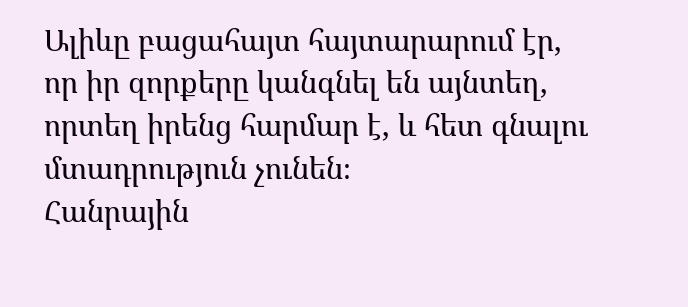Ալիևը բացահայտ հայտարարում էր, որ իր զորքերը կանգնել են այնտեղ, որտեղ իրենց հարմար է, և հետ գնալու մտադրություն չունեն։
Հանրային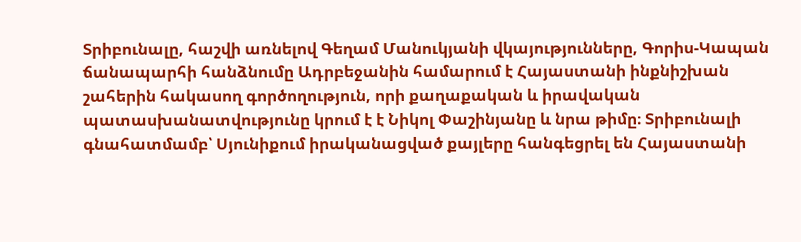Տրիբունալը, հաշվի առնելով Գեղամ Մանուկյանի վկայությունները, Գորիս-Կապան ճանապարհի հանձնումը Ադրբեջանին համարում է Հայաստանի ինքնիշխան շահերին հակասող գործողություն, որի քաղաքական և իրավական պատասխանատվությունը կրում է է Նիկոլ Փաշինյանը և նրա թիմը։ Տրիբունալի գնահատմամբ՝ Սյունիքում իրականացված քայլերը հանգեցրել են Հայաստանի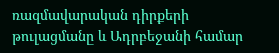ռազմավարական դիրքերի թուլացմանը և Ադրբեջանի համար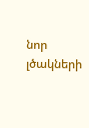նոր լծակների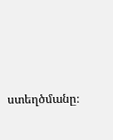ստեղծմանը։